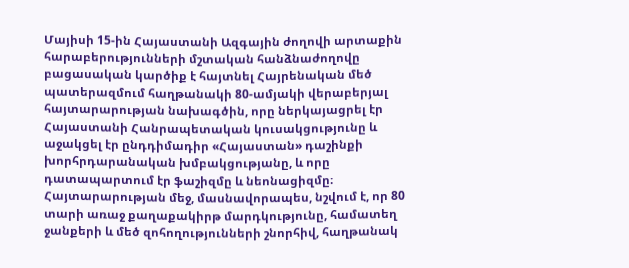Մայիսի 15-ին Հայաստանի Ազգային ժողովի արտաքին հարաբերությունների մշտական հանձնաժողովը բացասական կարծիք է հայտնել Հայրենական մեծ պատերազմում հաղթանակի 80-ամյակի վերաբերյալ հայտարարության նախագծին, որը ներկայացրել էր Հայաստանի Հանրապետական կուսակցությունը և աջակցել էր ընդդիմադիր «Հայաստան» դաշինքի խորհրդարանական խմբակցությանը, և որը դատապարտում էր ֆաշիզմը և նեոնացիզմը։
Հայտարարության մեջ, մասնավորապես, նշվում է, որ 80 տարի առաջ քաղաքակիրթ մարդկությունը, համատեղ ջանքերի և մեծ զոհողությունների շնորհիվ, հաղթանակ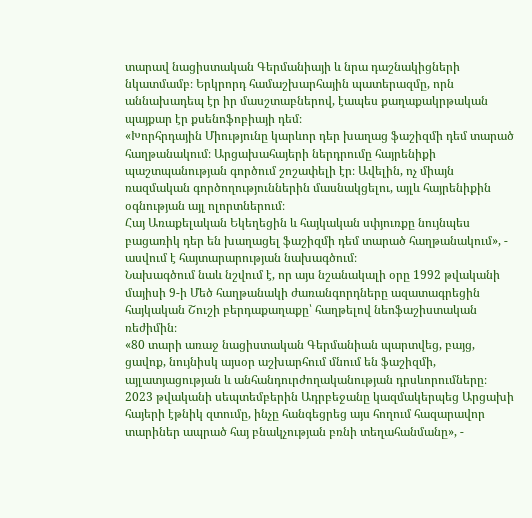տարավ նացիստական Գերմանիայի և նրա դաշնակիցների նկատմամբ։ Երկրորդ համաշխարհային պատերազմը, որն աննախադեպ էր իր մասշտաբներով, էապես քաղաքակրթական պայքար էր քսենոֆոբիայի դեմ։
«Խորհրդային Միությունը կարևոր դեր խաղաց ֆաշիզմի դեմ տարած հաղթանակում։ Արցախահայերի ներդրումը հայրենիքի պաշտպանության գործում շոշափելի էր։ Ավելին, ոչ միայն ռազմական գործողություններին մասնակցելու, այլև հայրենիքին օգնության այլ ոլորտներում։
Հայ Առաքելական Եկեղեցին և հայկական սփյուռքը նույնպես բացառիկ դեր են խաղացել ֆաշիզմի դեմ տարած հաղթանակում», - ասվում է հայտարարության նախագծում։
Նախագծում նաև նշվում է, որ այս նշանակալի օրը 1992 թվականի մայիսի 9-ի Մեծ հաղթանակի ժառանգորդները ազատագրեցին հայկական Շուշի բերդաքաղաքը՝ հաղթելով նեոֆաշիստական ռեժիմին։
«80 տարի առաջ նացիստական Գերմանիան պարտվեց, բայց, ցավոք, նույնիսկ այսօր աշխարհում մնում են ֆաշիզմի, այլատյացության և անհանդուրժողականության դրսևորումները։ 2023 թվականի սեպտեմբերին Ադրբեջանը կազմակերպեց Արցախի հայերի էթնիկ զտումը, ինչը հանգեցրեց այս հողում հազարավոր տարիներ ապրած հայ բնակչության բռնի տեղահանմանը», -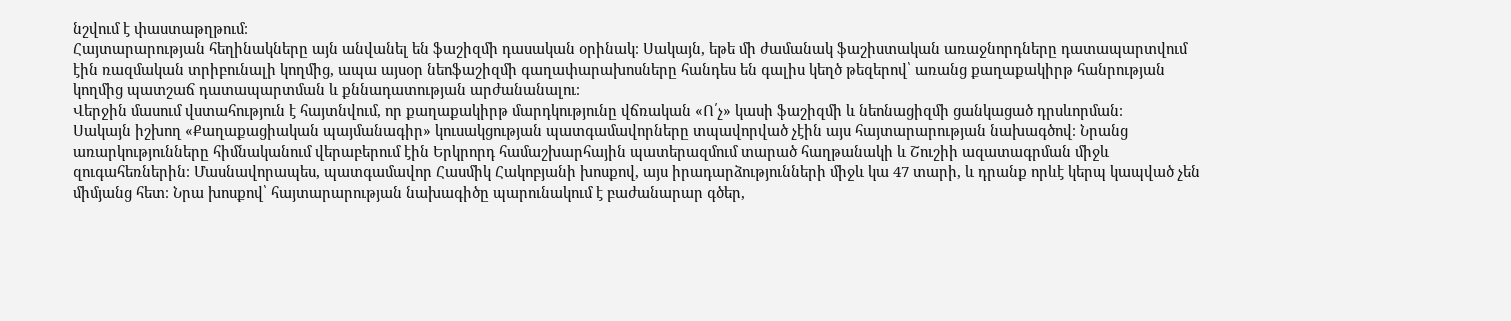նշվում է փաստաթղթում։
Հայտարարության հեղինակները այն անվանել են ֆաշիզմի դասական օրինակ։ Սակայն, եթե մի ժամանակ ֆաշիստական առաջնորդները դատապարտվում էին ռազմական տրիբունալի կողմից, ապա այսօր նեոֆաշիզմի գաղափարախոսները հանդես են գալիս կեղծ թեզերով՝ առանց քաղաքակիրթ հանրության կողմից պատշաճ դատապարտման և քննադատության արժանանալու։
Վերջին մասում վստահություն է հայտնվում, որ քաղաքակիրթ մարդկությունը վճռական «Ո՛չ» կասի ֆաշիզմի և նեոնացիզմի ցանկացած դրսևորման։
Սակայն իշխող «Քաղաքացիական պայմանագիր» կուսակցության պատգամավորները տպավորված չէին այս հայտարարության նախագծով։ Նրանց առարկությունները հիմնականում վերաբերում էին Երկրորդ համաշխարհային պատերազմում տարած հաղթանակի և Շուշիի ազատագրման միջև զուգահեռներին։ Մասնավորապես, պատգամավոր Հասմիկ Հակոբյանի խոսքով, այս իրադարձությունների միջև կա 47 տարի, և դրանք որևէ կերպ կապված չեն միմյանց հետ։ Նրա խոսքով՝ հայտարարության նախագիծը պարունակում է բաժանարար գծեր,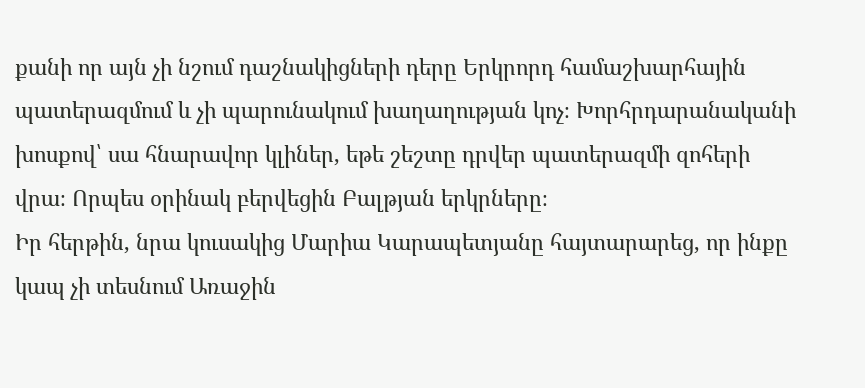քանի որ այն չի նշում դաշնակիցների դերը Երկրորդ համաշխարհային պատերազմում և չի պարունակում խաղաղության կոչ։ Խորհրդարանականի խոսքով՝ սա հնարավոր կլիներ, եթե շեշտը դրվեր պատերազմի զոհերի վրա։ Որպես օրինակ բերվեցին Բալթյան երկրները։
Իր հերթին, նրա կուսակից Մարիա Կարապետյանը հայտարարեց, որ ինքը կապ չի տեսնում Առաջին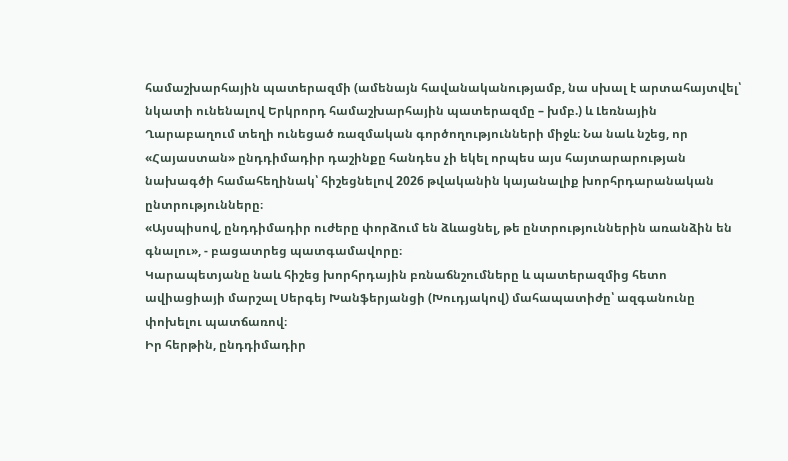համաշխարհային պատերազմի (ամենայն հավանականությամբ, նա սխալ է արտահայտվել՝ նկատի ունենալով Երկրորդ համաշխարհային պատերազմը – խմբ.) և Լեռնային Ղարաբաղում տեղի ունեցած ռազմական գործողությունների միջև։ Նա նաև նշեց, որ «Հայաստան» ընդդիմադիր դաշինքը հանդես չի եկել որպես այս հայտարարության նախագծի համահեղինակ՝ հիշեցնելով 2026 թվականին կայանալիք խորհրդարանական ընտրությունները։
«Այսպիսով, ընդդիմադիր ուժերը փորձում են ձևացնել, թե ընտրություններին առանձին են գնալու», - բացատրեց պատգամավորը։
Կարապետյանը նաև հիշեց խորհրդային բռնաճնշումները և պատերազմից հետո ավիացիայի մարշալ Սերգեյ Խանֆերյանցի (Խուդյակով) մահապատիժը՝ ազգանունը փոխելու պատճառով։
Իր հերթին, ընդդիմադիր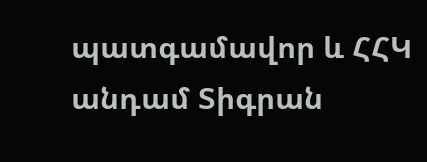պատգամավոր և ՀՀԿ անդամ Տիգրան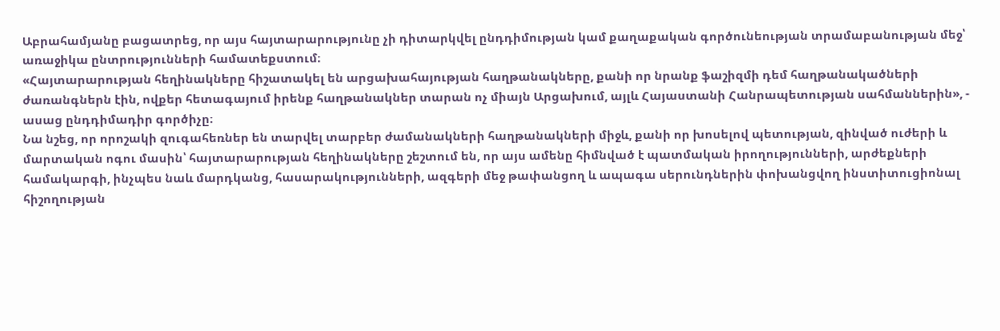Աբրահամյանը բացատրեց, որ այս հայտարարությունը չի դիտարկվել ընդդիմության կամ քաղաքական գործունեության տրամաբանության մեջ՝ առաջիկա ընտրությունների համատեքստում։
«Հայտարարության հեղինակները հիշատակել են արցախահայության հաղթանակները, քանի որ նրանք ֆաշիզմի դեմ հաղթանակածների ժառանգներն էին, ովքեր հետագայում իրենք հաղթանակներ տարան ոչ միայն Արցախում, այլև Հայաստանի Հանրապետության սահմաններին», - ասաց ընդդիմադիր գործիչը։
Նա նշեց, որ որոշակի զուգահեռներ են տարվել տարբեր ժամանակների հաղթանակների միջև, քանի որ խոսելով պետության, զինված ուժերի և մարտական ոգու մասին՝ հայտարարության հեղինակները շեշտում են, որ այս ամենը հիմնված է պատմական իրողությունների, արժեքների համակարգի, ինչպես նաև մարդկանց, հասարակությունների, ազգերի մեջ թափանցող և ապագա սերունդներին փոխանցվող ինստիտուցիոնալ հիշողության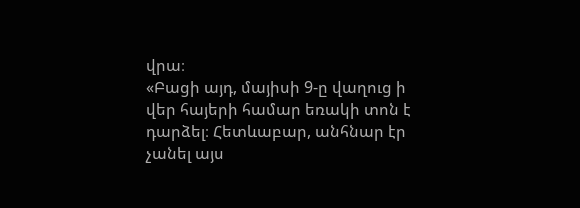վրա։
«Բացի այդ, մայիսի 9-ը վաղուց ի վեր հայերի համար եռակի տոն է դարձել։ Հետևաբար, անհնար էր չանել այս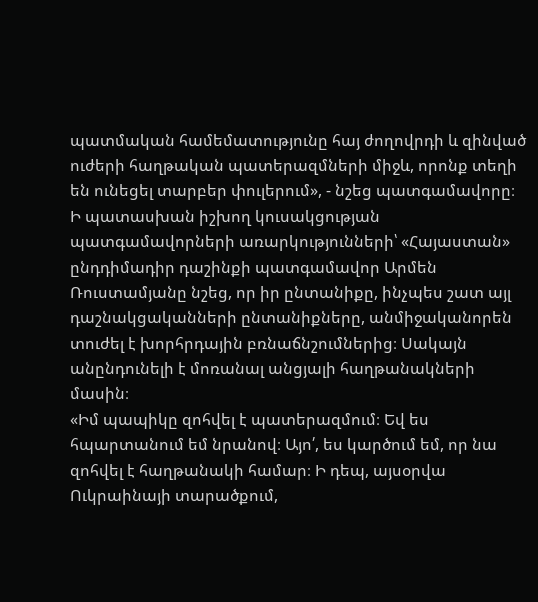պատմական համեմատությունը հայ ժողովրդի և զինված ուժերի հաղթական պատերազմների միջև, որոնք տեղի են ունեցել տարբեր փուլերում», - նշեց պատգամավորը։
Ի պատասխան իշխող կուսակցության պատգամավորների առարկությունների՝ «Հայաստան» ընդդիմադիր դաշինքի պատգամավոր Արմեն Ռուստամյանը նշեց, որ իր ընտանիքը, ինչպես շատ այլ դաշնակցականների ընտանիքները, անմիջականորեն տուժել է խորհրդային բռնաճնշումներից։ Սակայն անընդունելի է մոռանալ անցյալի հաղթանակների մասին։
«Իմ պապիկը զոհվել է պատերազմում։ Եվ ես հպարտանում եմ նրանով։ Այո՛, ես կարծում եմ, որ նա զոհվել է հաղթանակի համար։ Ի դեպ, այսօրվա Ուկրաինայի տարածքում,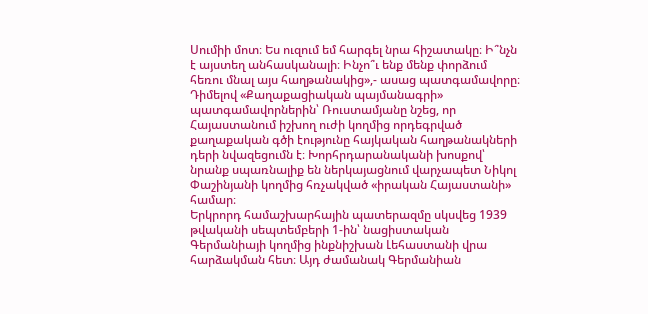Սումիի մոտ։ Ես ուզում եմ հարգել նրա հիշատակը։ Ի՞նչն է այստեղ անհասկանալի։ Ինչո՞ւ ենք մենք փորձում հեռու մնալ այս հաղթանակից»,- ասաց պատգամավորը։
Դիմելով «Քաղաքացիական պայմանագրի» պատգամավորներին՝ Ռուստամյանը նշեց, որ Հայաստանում իշխող ուժի կողմից որդեգրված քաղաքական գծի էությունը հայկական հաղթանակների դերի նվազեցումն է։ Խորհրդարանականի խոսքով՝ նրանք սպառնալիք են ներկայացնում վարչապետ Նիկոլ Փաշինյանի կողմից հռչակված «իրական Հայաստանի» համար։
Երկրորդ համաշխարհային պատերազմը սկսվեց 1939 թվականի սեպտեմբերի 1-ին՝ նացիստական Գերմանիայի կողմից ինքնիշխան Լեհաստանի վրա հարձակման հետ։ Այդ ժամանակ Գերմանիան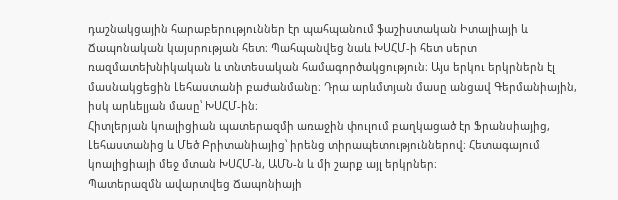դաշնակցային հարաբերություններ էր պահպանում ֆաշիստական Իտալիայի և Ճապոնական կայսրության հետ։ Պահպանվեց նաև ԽՍՀՄ-ի հետ սերտ ռազմատեխնիկական և տնտեսական համագործակցություն։ Այս երկու երկրներն էլ մասնակցեցին Լեհաստանի բաժանմանը։ Դրա արևմտյան մասը անցավ Գերմանիային, իսկ արևելյան մասը՝ ԽՍՀՄ-ին։
Հիտլերյան կոալիցիան պատերազմի առաջին փուլում բաղկացած էր Ֆրանսիայից, Լեհաստանից և Մեծ Բրիտանիայից՝ իրենց տիրապետություններով։ Հետագայում կոալիցիայի մեջ մտան ԽՍՀՄ-ն, ԱՄՆ-ն և մի շարք այլ երկրներ։
Պատերազմն ավարտվեց Ճապոնիայի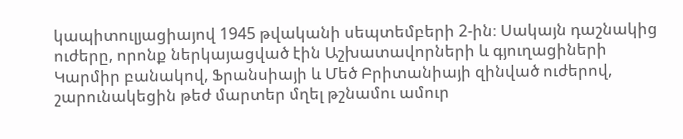կապիտուլյացիայով 1945 թվականի սեպտեմբերի 2-ին։ Սակայն դաշնակից ուժերը, որոնք ներկայացված էին Աշխատավորների և գյուղացիների Կարմիր բանակով, Ֆրանսիայի և Մեծ Բրիտանիայի զինված ուժերով, շարունակեցին թեժ մարտեր մղել թշնամու ամուր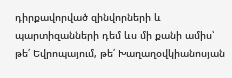դիրքավորված զինվորների և պարտիզանների դեմ ևս մի քանի ամիս՝ թե՛ Եվրոպայում, թե՛ Խաղաղօվկիանոսյան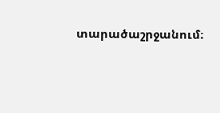տարածաշրջանում։